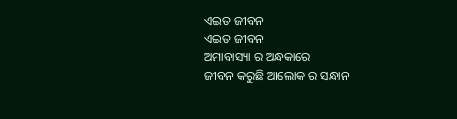ଏଇତ ଜୀବନ
ଏଇତ ଜୀବନ
ଅମାବାସ୍ୟା ର ଅନ୍ଧକାରେ
ଜୀବନ କରୁଛି ଆଲୋକ ର ସନ୍ଧାନ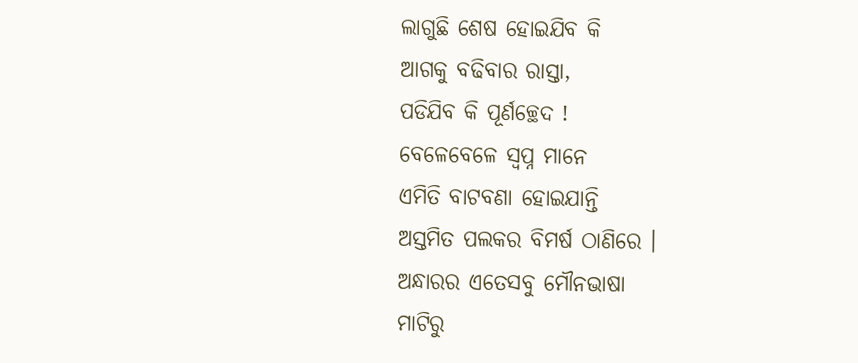ଲାଗୁଛି ଶେଷ ହୋଇଯିବ କି
ଆଗକୁ ବଢିବାର ରାସ୍ତା,
ପଡିଯିବ କି ପୂର୍ଣଚ୍ଛେଦ !
ବେଳେବେଳେ ସ୍ବପ୍ନ ମାନେ
ଏମିତି ବାଟବଣା ହୋଇଯାନ୍ତି
ଅସ୍ତମିତ ପଲକର ବିମର୍ଷ ଠାଣିରେ ।
ଅନ୍ଧାରର ଏତେସବୁ ମୌନଭାଷା
ମାଟିରୁ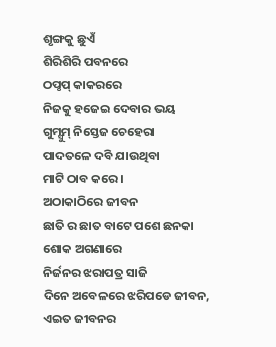ଶୃଙ୍ଗକୁ ଛୁଏଁ
ଶିରିଶିରି ପବନରେ
ଠପ୍ଠପ୍ କାକରରେ
ନିଜକୁ ହଜେଇ ଦେବାର ଭୟ
ଗୁମ୍ସୁମ୍ ନିସ୍ତେଜ ଚେହେରା
ପାଦତଳେ ଦବି ଯାଉଥିବା
ମାଟି ଠାବ କରେ ।
ଅଠାକାଠିରେ ଜୀବନ
ଛାତି ର ଛାତ ବାଟେ ପଶେ ଛନକା
ଶୋକ ଅଗଣାରେ
ନିର୍ଜନର ଝରାପତ୍ର ସାଜି
ଦିନେ ଅବେଳରେ ଝରିପଡେ ଜୀବନ,
ଏଇତ ଜୀବନର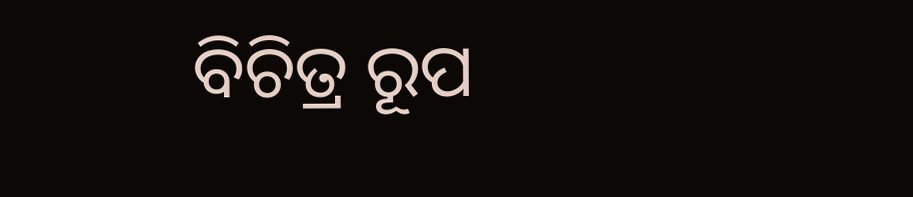ବିଚିତ୍ର ରୂପ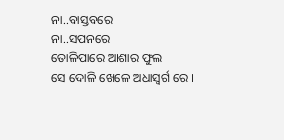ନା..ବାସ୍ତବରେ
ନା..ସପନରେ
ତୋଳିପାରେ ଆଶାର ଫୁଲ
ସେ ଦୋଳି ଖେଳେ ଅଧାସ୍ବର୍ଗ ରେ ।